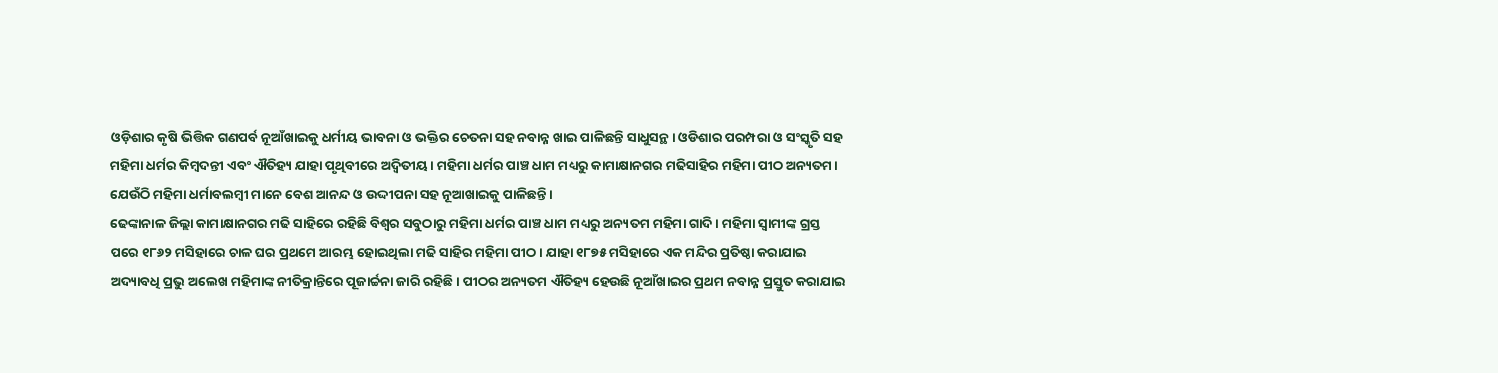ଓଡ଼ିଶାର କୃଷି ଭିତ୍ତିକ ଗଣପର୍ବ ନୂଆଁଖାଇକୁ ଧର୍ମୀୟ ଭାବନା ଓ ଭକ୍ତିର ଚେତନା ସହ ନବାନ୍ନ ଖାଇ ପାଳିଛନ୍ତି ସାଧୁସନ୍ଥ। ଓଡିଶାର ପରମ୍ପରା ଓ ସଂସ୍କୃତି ସହ ମହିମା ଧର୍ମର କିମ୍ବଦନ୍ତୀ ଏବଂ ଐତିହ୍ୟ ଯାହା ପୃଥିବୀରେ ଅଦ୍ୱିତୀୟ। ମହିମା ଧର୍ମର ପାଞ୍ଚ ଧାମ ମଧ୍ୟରୁ କାମାକ୍ଷାନଗର ମଢିସାହିର ମହିମା ପୀଠ ଅନ୍ୟତମ। ଯେଉଁଠି ମହିମା ଧର୍ମାବଲମ୍ବୀ ମାନେ ବେଶ ଆନନ୍ଦ ଓ ଉଦ୍ଦୀପନା ସହ ନୂଆଖାଇକୁ ପାଳିଛନ୍ତି।
ଢେଙ୍କାନାଳ ଜିଲ୍ଲା କାମାକ୍ଷାନଗର ମଢି ସାହିରେ ରହିଛି ବିଶ୍ବର ସବୁଠାରୁ ମହିମା ଧର୍ମର ପାଞ୍ଚ ଧାମ ମଧ୍ୟରୁ ଅନ୍ୟତମ ମହିମା ଗାଦି। ମହିମା ସ୍ୱାମୀଙ୍କ ଗ୍ରସ୍ତ ପରେ ୧୮୬୨ ମସିହାରେ ଚାଳ ଘର ପ୍ରଥମେ ଆରମ୍ଭ ହୋଇଥିଲା ମଢି ସାହିର ମହିମା ପୀଠ। ଯାହା ୧୮୭୫ ମସିହାରେ ଏକ ମନ୍ଦିର ପ୍ରତିଷ୍ଠା କରାଯାଇ ଅଦ୍ୟାବଧି ପ୍ରଭୁ ଅଲେଖ ମହିମାଙ୍କ ନୀତିକ୍ରାନ୍ତିରେ ପୂଜାର୍ଚ୍ଚନା ଜାରି ରହିଛି। ପୀଠର ଅନ୍ୟତମ ଐତିହ୍ୟ ହେଉଛି ନୂଆଁଖାଇର ପ୍ରଥମ ନବାନ୍ନ ପ୍ରସ୍ତୁତ କରାଯାଇ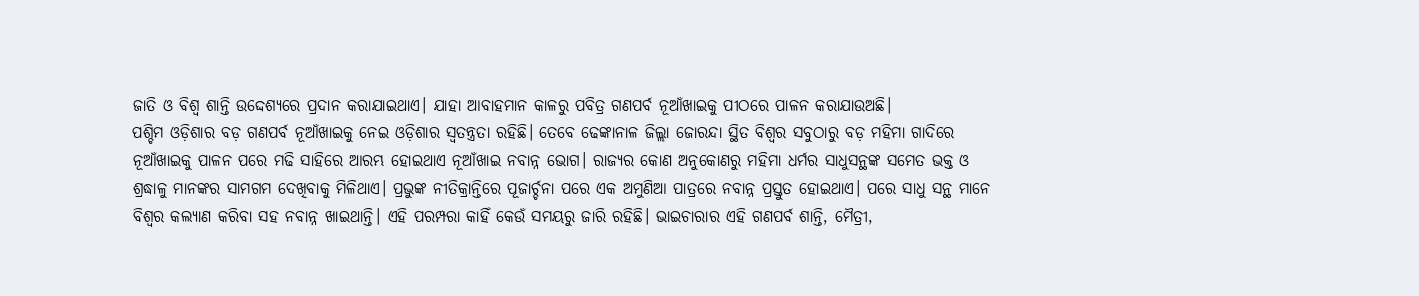ଜାତି ଓ ବିଶ୍ୱ ଶାନ୍ତି ଉଦ୍ଦେଶ୍ୟରେ ପ୍ରଦାନ କରାଯାଇଥାଏ। ଯାହା ଆବାହମାନ କାଳରୁ ପବିତ୍ର ଗଣପର୍ବ ନୂଆଁଖାଇକୁ ପୀଠରେ ପାଳନ କରାଯାଉଅଛି।
ପଶ୍ଚିମ ଓଡ଼ିଶାର ବଡ଼ ଗଣପର୍ବ ନୂଆଁଖାଇକୁ ନେଇ ଓଡ଼ିଶାର ସ୍ୱତନ୍ତ୍ରତା ରହିଛି। ତେବେ ଢେଙ୍କାନାଳ ଜିଲ୍ଲା ଜୋରନ୍ଦା ସ୍ଥିତ ବିଶ୍ୱର ସବୁଠାରୁ ବଡ଼ ମହିମା ଗାଦିରେ ନୂଆଁଖାଇକୁ ପାଳନ ପରେ ମଢି ସାହିରେ ଆରମ୍ଭ ହୋଇଥାଏ ନୂଆଁଖାଇ ନବାନ୍ନ ଭୋଗ। ରାଜ୍ୟର କୋଣ ଅନୁକୋଣରୁ ମହିମା ଧର୍ମର ସାଧୁସନ୍ଥଙ୍କ ସମେତ ଭକ୍ତ ଓ ଶ୍ରଦ୍ଧାଳୁ ମାନଙ୍କର ସାମଗମ ଦେଖିବାକୁ ମିଳିଥାଏ। ପ୍ରଭୁଙ୍କ ନୀତିକ୍ରାନ୍ତିରେ ପୂଜାର୍ଚ୍ଚନା ପରେ ଏକ ଅମୁଣିଆ ପାତ୍ରରେ ନବାନ୍ନ ପ୍ରସ୍ତୁତ ହୋଇଥାଏ। ପରେ ସାଧୁ ସନ୍ଥ ମାନେ ବିଶ୍ୱର କଲ୍ୟାଣ କରିବା ସହ ନବାନ୍ନ ଖାଇଥାନ୍ତି। ଏହି ପରମ୍ପରା କାହିଁ କେଉଁ ସମୟରୁ ଜାରି ରହିଛି। ଭାଇଚାରାର ଏହି ଗଣପର୍ବ ଶାନ୍ତି, ମୈତ୍ରୀ,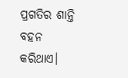ପ୍ରଗତିର ଶାନ୍ତି ବହନ କରିଥାଏ।